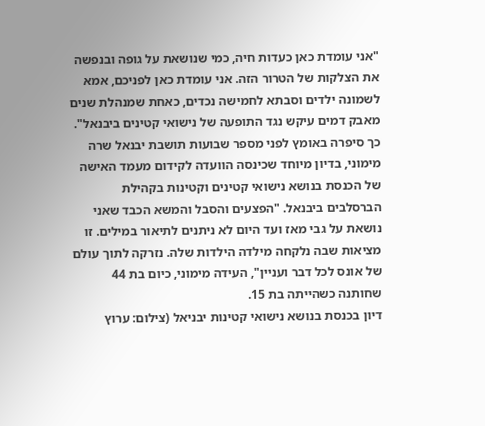"אני עומדת כאן כעדות חיה, כמי שנושאת על גופה ובנפשה את הצלקות של הטרור הזה. אני עומדת כאן לפניכם, אמא לשמונה ילדים וסבתא לחמישה נכדים, כאחת שמנהלת שנים מאבק דמים עיקש נגד התופעה של נישואי קטינים ביבנאל".
כך סיפרה באומץ לפני מספר שבועות תושבת יבנאל שרה מימוני, בדיון מיוחד שכינסה הוועדה לקידום מעמד האישה של הכנסת בנושא נישואי קטינים וקטינות בקהילת הברסלבים ביבנאל. "הפצעים והסבל והמשא הכבד שאני נושאת על גבי מאז ועד היום לא ניתנים לתיאור במילים. זו מציאות שבה נלקחה מילדה הילדות שלה. נזרקה לתוך עולם של אונס לכל דבר ועניין", העידה מימוני, כיום בת 44 שחותנה כשהייתה בת 15.
דיון בכנסת בנושא נישואי קטינות יבניאל (צילום: ערוץ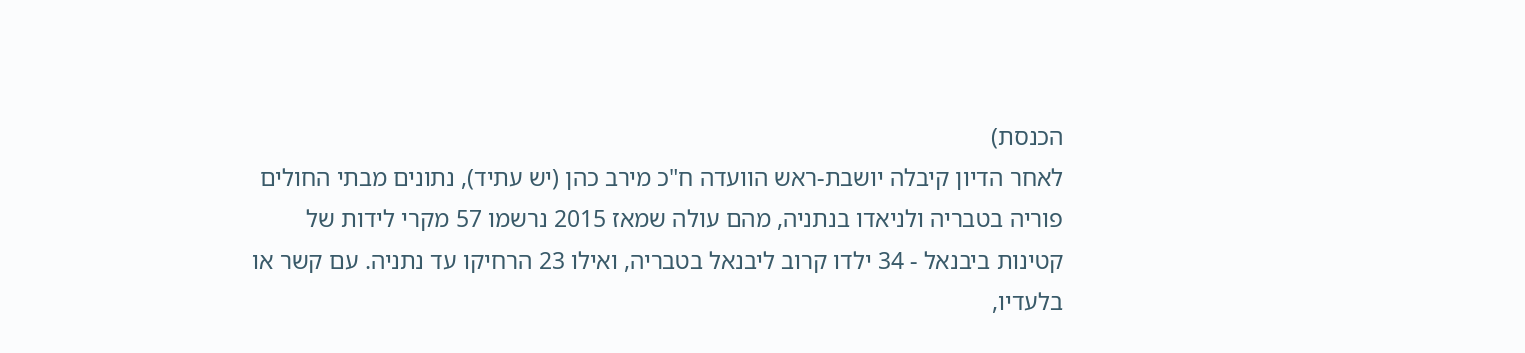הכנסת)
לאחר הדיון קיבלה יושבת-ראש הוועדה ח"כ מירב כהן (יש עתיד), נתונים מבתי החולים פוריה בטבריה ולניאדו בנתניה, מהם עולה שמאז 2015 נרשמו 57 מקרי לידות של קטינות ביבנאל - 34 ילדו קרוב ליבנאל בטבריה, ואילו 23 הרחיקו עד נתניה. עם קשר או בלעדיו,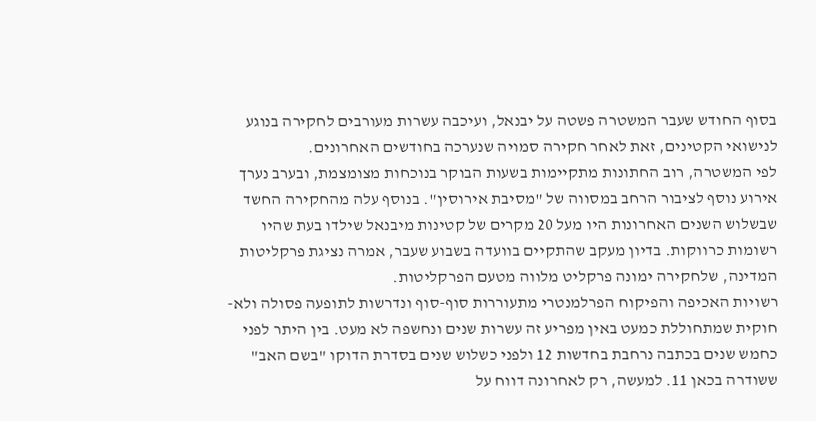בסוף החודש שעבר המשטרה פשטה על יבנאל, ועיכבה עשרות מעורבים לחקירה בנוגע לנישואי הקטינים, זאת לאחר חקירה סמויה שנערכה בחודשים האחרונים.
לפי המשטרה, רוב החתונות מתקיימות בשעות הבוקר בנוכחות מצומצמת, ובערב נערך אירוע נוסף לציבור הרחב במסווה של "מסיבת אירוסין". בנוסף עלה מהחקירה החשד שבשלוש השנים האחרונות היו מעל 20 מקרים של קטינות מיבנאל שילדו בעת שהיו רשומות כרווקות. בדיון מעקב שהתקיים בוועדה בשבוע שעבר, אמרה נציגת פרקליטות המדינה, שלחקירה ימונה פרקליט מלווה מטעם הפרקליטות.
רשויות האכיפה והפיקוח הפרלמנטרי מתעוררות סוף-סוף ונדרשות לתופעה פסולה ולא-חוקית שמתחוללת כמעט באין מפריע זה עשרות שנים ונחשפה לא מעט. בין היתר לפני כחמש שנים בכתבה נרחבת בחדשות 12 ולפני כשלוש שנים בסדרת הדוקו "בשם האב" ששודרה בכאן 11. למעשה, רק לאחרונה דווח על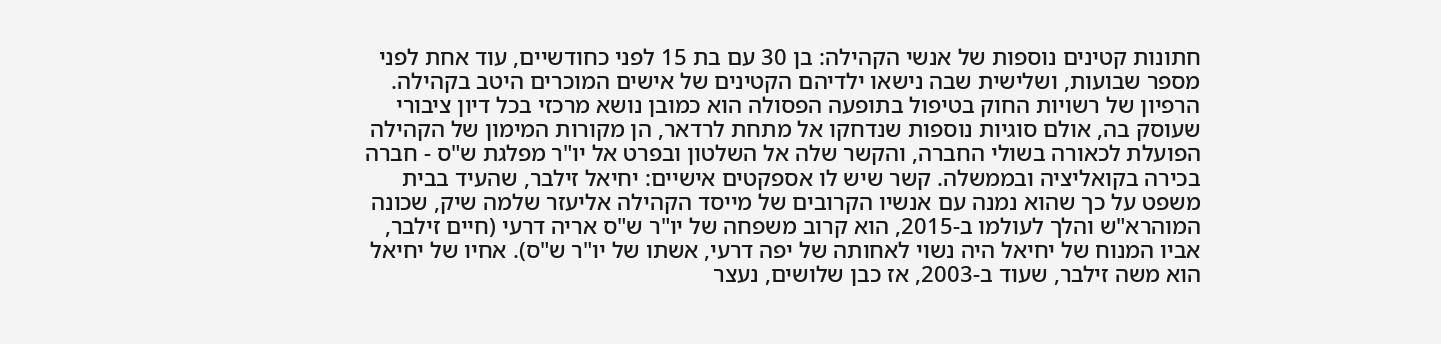חתונות קטינים נוספות של אנשי הקהילה: בן 30 עם בת 15 לפני כחודשיים, עוד אחת לפני מספר שבועות, ושלישית שבה נישאו ילדיהם הקטינים של אישים המוכרים היטב בקהילה.
הרפיון של רשויות החוק בטיפול בתופעה הפסולה הוא כמובן נושא מרכזי בכל דיון ציבורי שעוסק בה, אולם סוגיות נוספות שנדחקו אל מתחת לרדאר, הן מקורות המימון של הקהילה הפועלת לכאורה בשולי החברה, והקשר שלה אל השלטון ובפרט אל יו"ר מפלגת ש"ס - חברה בכירה בקואליציה ובממשלה. קשר שיש לו אספקטים אישיים: יחיאל זילבר, שהעיד בבית משפט על כך שהוא נמנה עם אנשיו הקרובים של מייסד הקהילה אליעזר שלמה שיק, שכונה המוהרא"ש והלך לעולמו ב-2015, הוא קרוב משפחה של יו"ר ש"ס אריה דרעי (חיים זילבר, אביו המנוח של יחיאל היה נשוי לאחותה של יפה דרעי, אשתו של יו"ר ש"ס). אחיו של יחיאל הוא משה זילבר, שעוד ב-2003, אז כבן שלושים, נעצר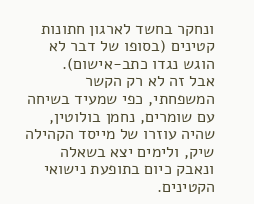ונחקר בחשד לארגון חתונות קטינים (בסופו של דבר לא הוגש נגדו כתב-אישום).
אבל זה לא רק הקשר המשפחתי, כפי שמעיד בשיחה עם שומרים, נחמן בולוטין, שהיה עוזרו של מייסד הקהילה שיק, ולימים יצא בשאלה ונאבק כיום בתופעת נישואי הקטינים.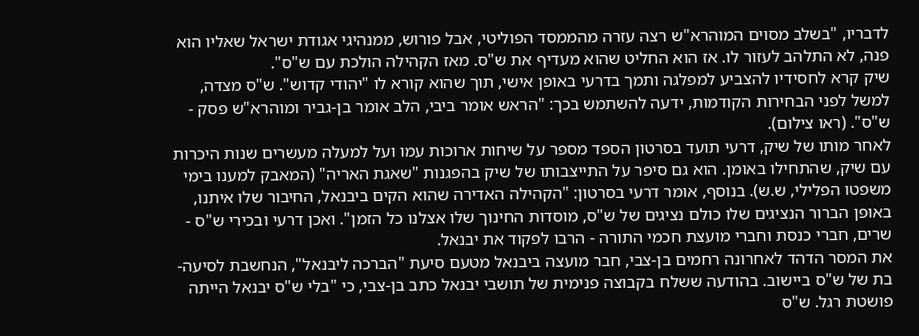לדבריו, "בשלב מסוים המוהרא"ש רצה עזרה מהממסד הפוליטי, אבל פורוש, ממנהיגי אגודת ישראל שאליו הוא פנה, לא התלהב לעזור לו. אז הוא החליט שהוא מעדיף את ש"ס. מאז הקהילה הולכת עם ש"ס".
שיק קרא לחסידיו להצביע למפלגה ותמך בדרעי באופן אישי, תוך שהוא קורא לו "יהודי קדוש". ש"ס מצדה, למשל לפני הבחירות הקודמות, ידעה להשתמש בכך: "הראש אומר ביבי, הלב אומר בן-גביר ומוהרא"ש פסק - ש"ס". (ראו צילום).
לאחר מותו של שיק, דרעי תועד בסרטון הספד מספר על שיחות ארוכות עמו ועל למעלה מעשרים שנות היכרות עם שיק, שהתחילו באומן. הוא גם סיפר על התייצבותו של שיק בהפגנות "שאגת האריה" (המאבק למענו בימי משפטו הפלילי, ש.ש). בנוסף, אומר דרעי בסרטון: "הקהילה האדירה שהוא הקים ביבנאל, החיבור שלו איתנו, באופן הברור הנציגים שלו כולם נציגים של ש"ס, מוסדות החינוך שלו אצלנו כל הזמן". ואכן דרעי ובכירי ש"ס - שרים, חברי כנסת וחברי מועצת חכמי התורה - הרבו לפקוד את יבנאל.
את המסר הדהד לאחרונה רחמים בן-צבי, חבר מועצה ביבנאל מטעם סיעת "הברכה ליבנאל", הנחשבת לסיעה-בת של ש"ס ביישוב. בהודעה ששלח בקבוצה פנימית של תושבי יבנאל כתב בן-צבי, כי "בלי ש"ס יבנאל הייתה פושטת רגל. ש"ס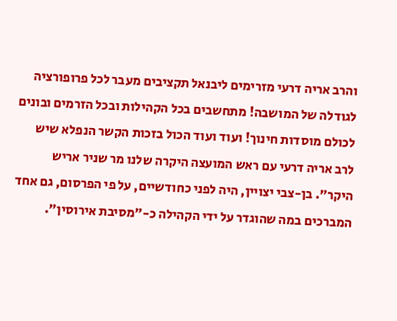והרב אריה דרעי מזרימים ליבנאל תקציבים מעבר לכל פרופורציה לגודלה של המושבה! מתחשבים בכל הקהילות ובכל הזרמים ובונים לכולם מוסדות חינוך! ועוד ועוד הכול בזכות הקשר הנפלא שיש לרב אריה דרעי עם ראש המועצה היקרה שלנו מר שניר אריש היקר". בן-צבי יצויין, היה לפני כחודשיים, על פי הפרסום, גם אחד המברכים במה שהוגדר על ידי הקהילה כ-"מסיבת אירוסין".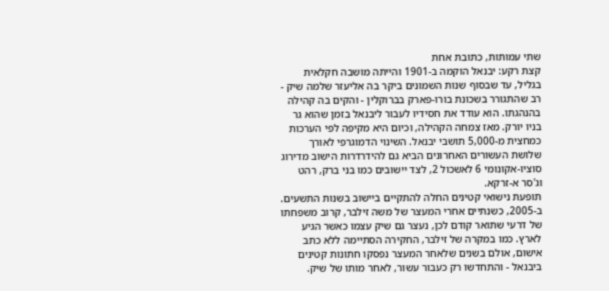שתי עמותות, כתובת אחת
קצת רקע: יבנאל הוקמה ב-1901 והייתה מושבה חקלאית בגליל, עד שבסוף שנות השמונים ביקר בה אליעזר שלמה שיק - רב שהתגורר בשכונת בורו-פארק בברוקלין - והקים בה קהילה בהנהגתו. הוא עודד את חסידיו לעבור ליבנאל בזמן שהוא גר בניו יורק. מאז צמחה הקהילה, וכיום היא מקיפה לפי הערכות כמחצית מ-5,000 תושבי יבנאל. השינוי הדמוגרפי לאורך שלושת העשורים האחרונים הביא גם להידרדרות הישוב מדירוג סוציו-אקונומי 6 לאשכול 2, לצד יישובים כמו בני ברק, רהט וג'סר א-זרקא.
תופעת נישואי קטינים החלה להתקיים ביישוב בשנות התשעים. ב-2005, כשנתיים אחרי המעצר של משה זילבר, קרוב משפחתו של דרעי שתואר קודם לכן, נעצר גם שיק עצמו כאשר הגיע לארץ. כמו במקרה של זילבר, החקירה הסתיימה ללא כתב אישום, אולם בשנים שלאחר המעצר נפסקו חתונות קטינים ביבנאל - והתחדשו רק כעבור עשור, לאחר מותו של שיק.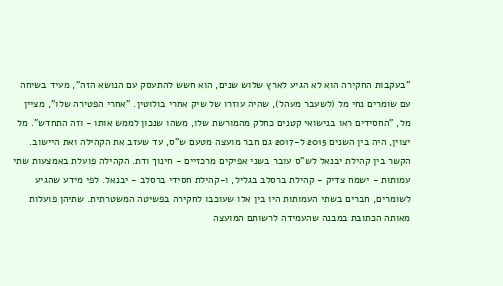"בעקבות החקירה הוא לא הגיע לארץ שלוש שנים, הוא חשש להתעסק עם הנושא הזה", מעיד בשיחה עם שומרים נחי מל (לשעבר מעהל), שהיה עוזרו של שיק אחרי בולוטין. "אחרי הפטירה שלו", מציין מל, "החסידים ראו בנישואי קטנים כחלק מהמורשת שלו, משהו שנכון לממש אותו - וזה התחדש". מל יצוין, היה בין השנים 2015 ל-2017 גם חבר מועצה מטעם ש"ס, עד שעזב את הקהילה ואת היישוב.
הקשר בין קהילת יבנאל לש"ס עובר בשני אפיקים מרכזיים - חינוך ודת. הקהילה פועלת באמצעות שתי עמותות - ישמח צדיק - קהילת ברסלב בגליל, ו-קהילת חסידי ברסלב - יבנאל. לפי מידע שהגיע לשומרים, חברים בשתי העמותות היו בין אלו שעוכבו לחקירה בפשיטה המשטרתית. שתיהן פועלות מאותה הכתובת במבנה שהעמידה לרשותם המועצה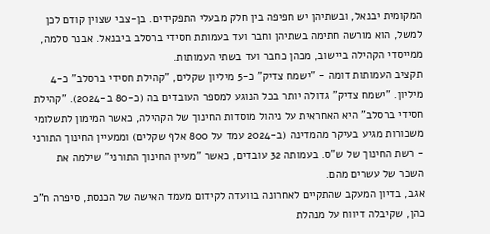המקומית יבנאל, ובשתיהן יש חפיפה בין חלק מבעלי התפקידים. בן-צבי שצוין קודם לכן למשל, הוא מורשה חתימה בשתיהן וחבר ועד בעמותת חסידי ברסלב ביבנאל. אבנר סלמה, ממייסדי הקהילה ביישוב, מכהן כחבר ועד בשתי העמותות.
תקציב העמותות דומה - "ישמח צדיק" כ-5 מיליון שקלים, "קהילת חסידי ברסלב" כ-4 מיליון. "ישמח צדיק" גדולה יותר בכל הנוגע למספר העובדים בה (כ-80 ב-2024). "קהילת חסידי ברסלב" היא האחראית על ניהול מוסדות החינוך של הקהילה, כאשר המימון לתשלומי משכורות מגיע בעיקר מהמדינה (ב-2024 עמד על 800 אלף שקלים) וממעיין החינוך התורני - רשת החינוך של ש"ס. בעמותה 32 עובדים, כאשר "מעיין החינוך התורני" שילמה את השכר של עשרים מהם.
אגב, בדיון המעקב שהתקיים לאחרונה בוועדה לקידום מעמד האישה של הכנסת, סיפרה ח"כ כהן, שקיבלה דיווח על מנהלת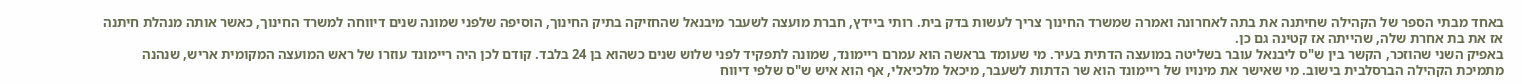באחד מבתי הספר של הקהילה שחיתנה את בתה לאחרונה ואמרה שמשרד החינוך צריך לעשות בדק בית. רותי ביידץ, חברת מועצה לשעבר מיבנאל שהחזיקה בתיק החינוך, הוסיפה שלפני שמונה שנים דיווחה למשרד החינוך, כאשר אותה מנהלת חיתנה אז את בת אחרת שלה, שהייתה אז קטינה גם כן.
באפיק השני שהוזכר, הקשר בין ש"ס ליבנאל עובר בשליטה במועצה הדתית בעיר. מי שעומד בראשה הוא עמרם ריימונד, שמונה לתפקיד לפני שלוש שנים כשהוא בן 24 בלבד. קודם לכן היה ריימונד עוזרו של ראש המועצה המקומית אריש, שנהנה מתמיכת הקהילה הברסלבית בישוב. מי שאישר את מינויו של ריימונד הוא שר הדתות לשעבר, מיכאל מלכיאלי, אף הוא איש ש"ס שלפי דיווח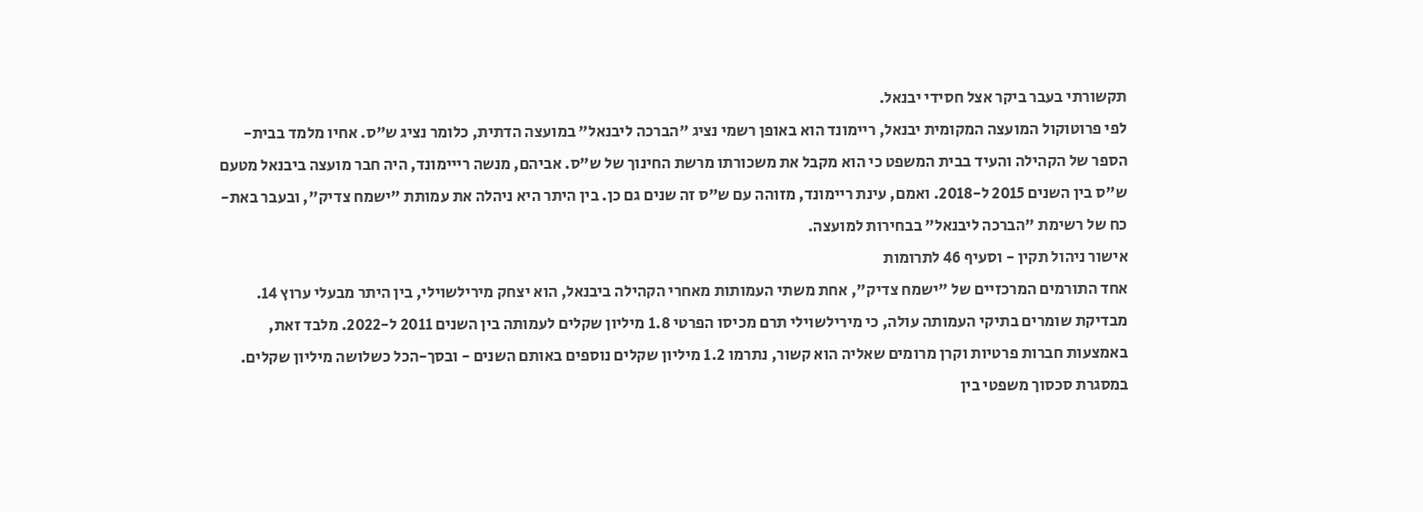תקשורתי בעבר ביקר אצל חסידי יבנאל.
לפי פרוטוקול המועצה המקומית יבנאל, ריימונד הוא באופן רשמי נציג "הברכה ליבנאל" במועצה הדתית, כלומר נציג ש"ס. אחיו מלמד בבית-הספר של הקהילה והעיד בבית המשפט כי הוא מקבל את משכורתו מרשת החינוך של ש"ס. אביהם, מנשה רייימונד, היה חבר מועצה ביבנאל מטעם ש"ס בין השנים 2015 ל-2018. ואמם, עינת ריימונד, מזוהה עם ש"ס זה שנים גם כן. בין היתר היא ניהלה את עמותת "ישמח צדיק", ובעבר באת-כח של רשימת "הברכה ליבנאל" בבחירות למועצה.
אישור ניהול תקין - וסעיף 46 לתרומות
אחד התורמים המרכזיים של "ישמח צדיק", אחת משתי העמותות מאחרי הקהילה ביבנאל, הוא יצחק מירילשוילי, בין היתר מבעלי ערוץ 14. מבדיקת שומרים בתיקי העמותה עולה, כי מירילשוילי תרם מכיסו הפרטי 1.8 מיליון שקלים לעמותה בין השנים 2011 ל-2022. מלבד זאת, באמצעות חברות פרטיות וקרן מרומים שאליה הוא קשור, נתרמו 1.2 מיליון שקלים נוספים באותם השנים - ובסך-הכל כשלושה מיליון שקלים.
במסגרת סכסוך משפטי בין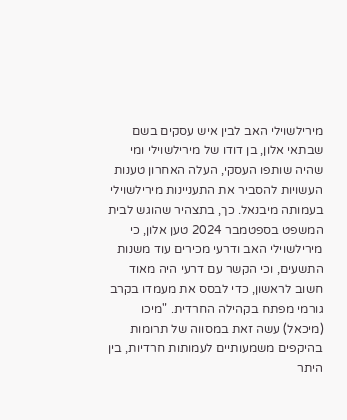מירילשוילי האב לבין איש עסקים בשם שבתאי אלון, בן דודו של מירילשוילי ומי שהיה שותפו העסקי, העלה האחרון טענות העשויות להסביר את התעניינות מירילשוילי בעמותה מיבנאל. כך, בתצהיר שהוגש לבית המשפט בספטמבר 2024 טען אלון, כי מירילשוילי האב ודרעי מכירים עוד משנות התשעים, וכי הקשר עם דרעי היה מאוד חשוב לראשון, כדי לבסס את מעמדו בקרב גורמי מפתח בקהילה החרדית. "מיכו (מיכאל) עשה זאת במסווה של תרומות בהיקפים משמעותיים לעמותות חרדיות, בין היתר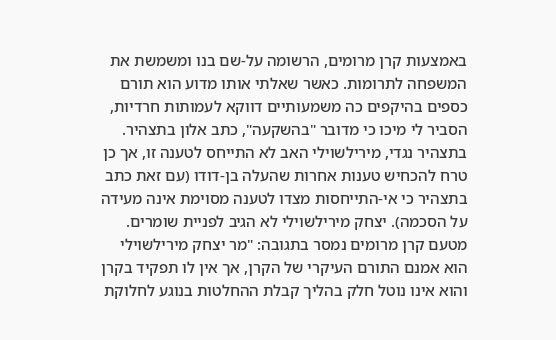באמצעות קרן מרומים, הרשומה על-שם בנו ומשמשת את המשפחה לתרומות. כאשר שאלתי אותו מדוע הוא תורם כספים בהיקפים כה משמעותיים דווקא לעמותות חרדיות, הסביר לי מיכו כי מדובר "בהשקעה", כתב אלון בתצהיר.
בתצהיר נגדי, מירילשוילי האב לא התייחס לטענה זו, אך כן טרח להכחיש טענות אחרות שהעלה בן-דודו (עם זאת כתב בתצהיר כי אי-התייחסות מצדו לטענה מסוימת אינה מעידה על הסכמה). יצחק מירילשוילי לא הגיב לפניית שומרים.
מטעם קרן מרומים נמסר בתגובה: "מר יצחק מירילשוילי הוא אמנם התורם העיקרי של הקרן, אך אין לו תפקיד בקרן והוא אינו נוטל חלק בהליך קבלת ההחלטות בנוגע לחלוקת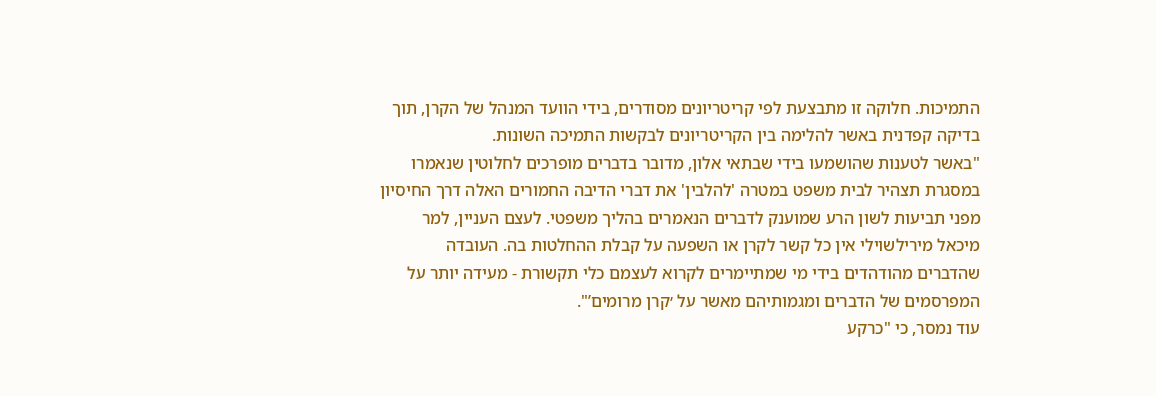התמיכות. חלוקה זו מתבצעת לפי קריטריונים מסודרים, בידי הוועד המנהל של הקרן, תוך בדיקה קפדנית באשר להלימה בין הקריטריונים לבקשות התמיכה השונות.
"באשר לטענות שהושמעו בידי שבתאי אלון, מדובר בדברים מופרכים לחלוטין שנאמרו במסגרת תצהיר לבית משפט במטרה 'להלבין' את דברי הדיבה החמורים האלה דרך החיסיון מפני תביעות לשון הרע שמוענק לדברים הנאמרים בהליך משפטי. לעצם העניין, למר מיכאל מירילשוילי אין כל קשר לקרן או השפעה על קבלת ההחלטות בה. העובדה שהדברים מהודהדים בידי מי שמתיימרים לקרוא לעצמם כלי תקשורת - מעידה יותר על המפרסמים של הדברים ומגמותיהם מאשר על ׳קרן מרומים’".
עוד נמסר, כי "כרקע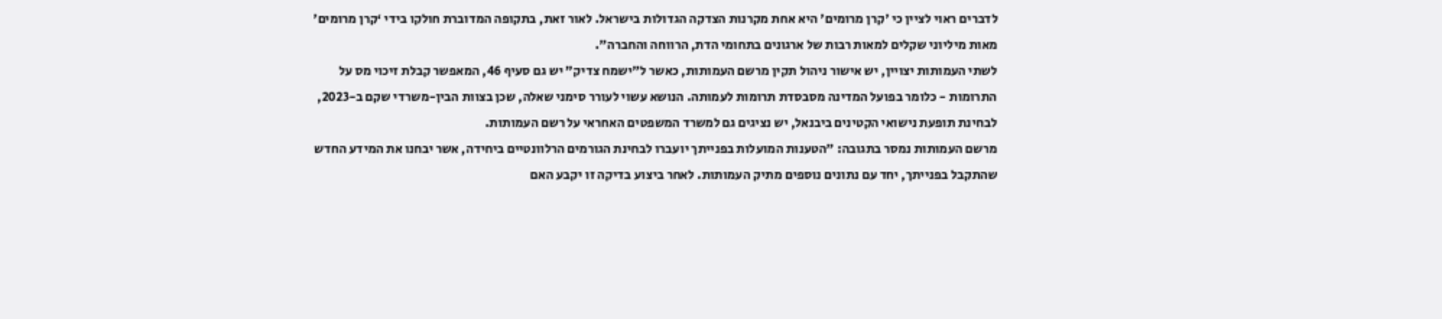לדברים ראוי לציין כי 'קרן מרומים' היא אחת מקרנות הצדקה הגדולות בישראל. לאור זאת, בתקופה המדוברת חולקו בידי ‘קרן מרומים' מאות מיליוני שקלים למאות רבות של ארגונים בתחומי הדת, הרווחה והחברה".
לשתי העמותות יצויין, יש אישור ניהול תקין מרשם העמותות, כאשר ל"ישמח צדיק" יש גם סעיף 46, המאפשר קבלת זיכוי מס על התרומות - כלומר בפועל המדינה מסבסדת תרומות לעמותה. הנושא עשוי לעורר סימני שאלה, שכן בצוות הבין-משרדי שקם ב-2023, לבחינת תופעת נישואי הקטינים ביבנאל, יש נציגים גם למשרד המשפטים האחראי על רשם העמותות.
מרשם העמותות נמסר בתגובה: "הטענות המועלות בפנייתך יועברו לבחינת הגורמים הרלוונטיים ביחידה, אשר יבחנו את המידע החדש שהתקבל בפנייתך, יחד עם נתונים נוספים מתיק העמותות. לאחר ביצוע בדיקה זו יקבע האם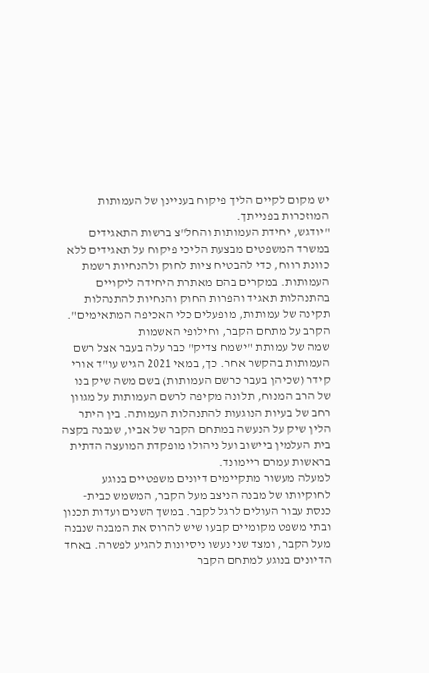יש מקום לקיים הליך פיקוח בעניינן של העמותות המוזכרות בפנייתך.
"יודגש, יחידת העמותות והחל"צ ברשות התאגידים במשרד המשפטים מבצעת הליכי פיקוח על תאגידים ללא כוונת רווח, כדי להבטיח ציות לחוק ולהנחיות רשמת העמותות. במקרים בהם מאתרת היחידה ליקויים בהתנהלות תאגיד והפרות החוק והנחיות להתנהלות תקינה של עמותות, מופעלים כלי האכיפה המתאימים".
הקרב על מתחם הקבר, וחילופי האשמות
שמה של עמותת "ישמח צדיק" כבר עלה בעבר אצל רשם העמותות בהקשר אחר. כך, במאי 2021 הגיש עו"ד אורי קידר (שכיהן בעבר כרשם העמותות) בשם משה שיק בנו של הרב המנוח, תלונה מקיפה לרשם העמותות על מגוון רחב של בעיות הנוגעות להתנהלות העמותה. בין היתר הלין שיק על הנעשה במתחם הקבר של אביו, שנבנה בקצה בית העלמין ביישוב ועל ניהולו מופקדת המועצה הדתית בראשות עמרם ריימונד.
למעלה מעשור מתקיימים דיונים משפטיים בנוגע לחוקיותו של מבנה הניצב מעל הקבר, המשמש כבית-כנסת עבור העולים לרגל לקבר. במשך השנים ועדות תכנון ובתי משפט מקומיים קבעו שיש להרוס את המבנה שנבנה מעל הקבר, ומצד שני נעשו ניסיונות להגיע לפשרה. באחד הדיונים בנוגע למתחם הקבר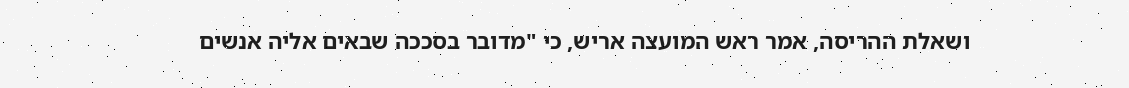ושאלת ההריסה, אמר ראש המועצה אריש, כי "מדובר בסככה שבאים אליה אנשים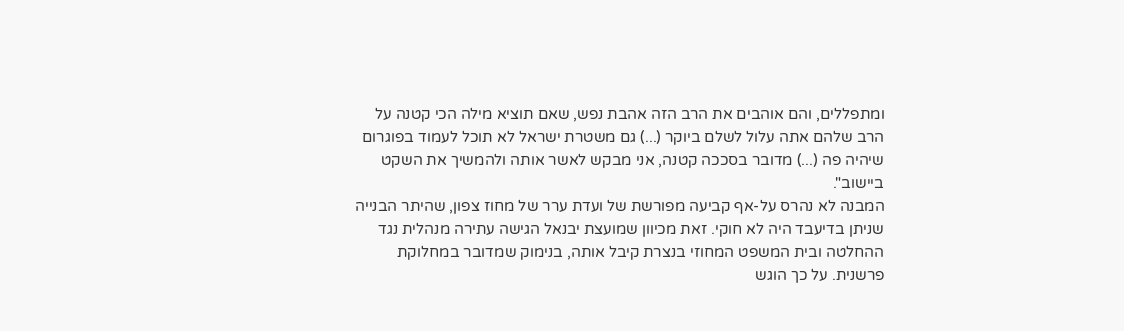ומתפללים, והם אוהבים את הרב הזה אהבת נפש, שאם תוציא מילה הכי קטנה על הרב שלהם אתה עלול לשלם ביוקר (...) גם משטרת ישראל לא תוכל לעמוד בפוגרום שיהיה פה (...) מדובר בסככה קטנה, אני מבקש לאשר אותה ולהמשיך את השקט ביישוב".
המבנה לא נהרס על-אף קביעה מפורשת של ועדת ערר של מחוז צפון, שהיתר הבנייה שניתן בדיעבד היה לא חוקי. זאת מכיוון שמועצת יבנאל הגישה עתירה מנהלית נגד ההחלטה ובית המשפט המחוזי בנצרת קיבל אותה, בנימוק שמדובר במחלוקת פרשנית. על כך הוגש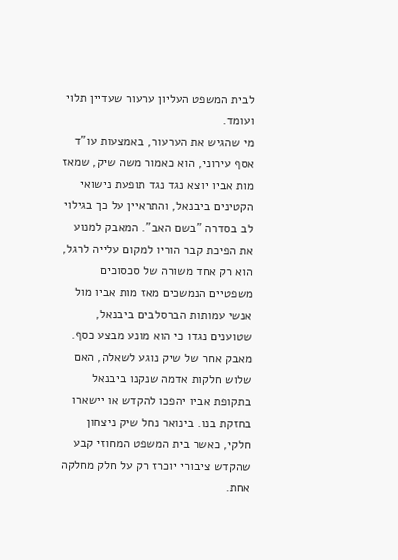לבית המשפט העליון ערעור שעדיין תלוי ועומד.
מי שהגיש את הערעור, באמצעות עו"ד אסף עירוני, הוא כאמור משה שיק, שמאז מות אביו יוצא נגד נגד תופעת נישואי הקטינים ביבנאל, והתראיין על כך בגילוי לב בסדרה "בשם האב". המאבק למנוע את הפיכת קבר הוריו למקום עלייה לרגל, הוא רק אחד משורה של סכסוכים משפטיים הנמשכים מאז מות אביו מול אנשי עמותות הברסלבים ביבנאל, שטוענים נגדו כי הוא מונע מבצע כסף.
מאבק אחר של שיק נוגע לשאלה, האם שלוש חלקות אדמה שנקנו ביבנאל בתקופת אביו יהפכו להקדש או יישארו בחזקת בנו. בינואר נחל שיק ניצחון חלקי, כאשר בית המשפט המחוזי קבע שהקדש ציבורי יוכרז רק על חלק מחלקה אחת.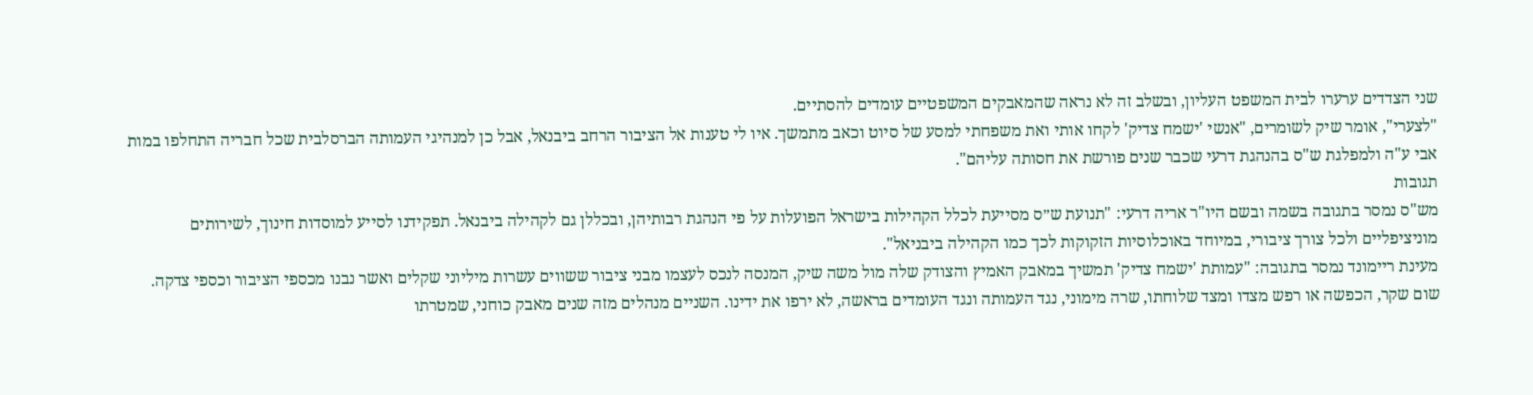שני הצדדים ערערו לבית המשפט העליון, ובשלב זה לא נראה שהמאבקים המשפטיים עומדים להסתיים.
"לצערי", אומר שיק לשומרים, "אנשי 'ישמח צדיק' לקחו אותי ואת משפחתי למסע של סיוט וכאב מתמשך. איו לי טענות אל הציבור הרחב ביבנאל, אבל כן למנהיגי העמותה הברסלבית שכל חבריה התחלפו במות אבי ע"ה ולמפלגת ש"ס בהנהגת דרעי שכבר שנים פורשת את חסותה עליהם".
תגובות
מש"ס נמסר בתגובה בשמה ובשם היו"ר אריה דרעי: "תנועת ש״ס מסייעת לכלל הקהילות בישראל הפועלות על פי הנהגת רבותיהן, ובכללן גם לקהילה ביבנאל. תפקידנו לסייע למוסדות חינוך, לשירותים מוניציפליים ולכל צורך ציבורי, במיוחד באוכלוסיות הזקוקות לכך כמו הקהילה ביבניאל".
מעינת ריימונד נמסר בתגובה: "עמותת 'ישמח צדיק' תמשיך במאבק האמיץ והצודק שלה מול משה שיק, המנסה לנכס לעצמו מבני ציבור ששווים עשרות מיליוני שקלים ואשר נבנו מכספי הציבור וכספי צדקה. שום שקר, הכפשה או רפש מצדו ומצד שלוחתו, שרה מימוני, נגד העמותה ונגד העומדים בראשה, לא ירפו את ידינו. השניים מנהלים מזה שנים מאבק כוחני, שמטרתו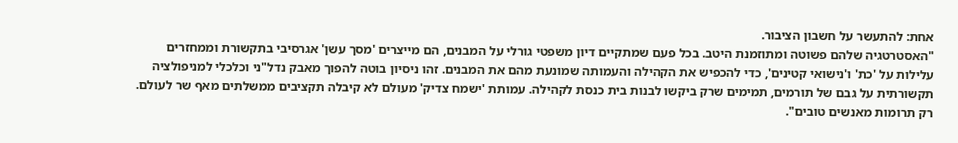אחת: להתעשר על חשבון הציבור.
"האסטרטגיה שלהם פשוטה ומתוזמנת היטב. בכל פעם שמתקיים דיון משפטי גורלי על המבנים, הם מייצרים 'מסך עשן' אגרסיבי בתקשורת וממחזרים עלילות על 'כת' ו'נישואי קטינים', כדי להכפיש את הקהילה והעמותה שמונעת מהם את המבנים. זהו ניסיון בוטה להפוך מאבק נדל"ני וכלכלי למניפולציה תקשורתית על גבם של תורמים, תמימים שרק ביקשו לבנות בית כנסת לקהילה. עמותת 'ישמח צדיק' מעולם לא קיבלה תקציבים ממשלתים מאף שר לעולם. רק תרומות מאנשים טובים".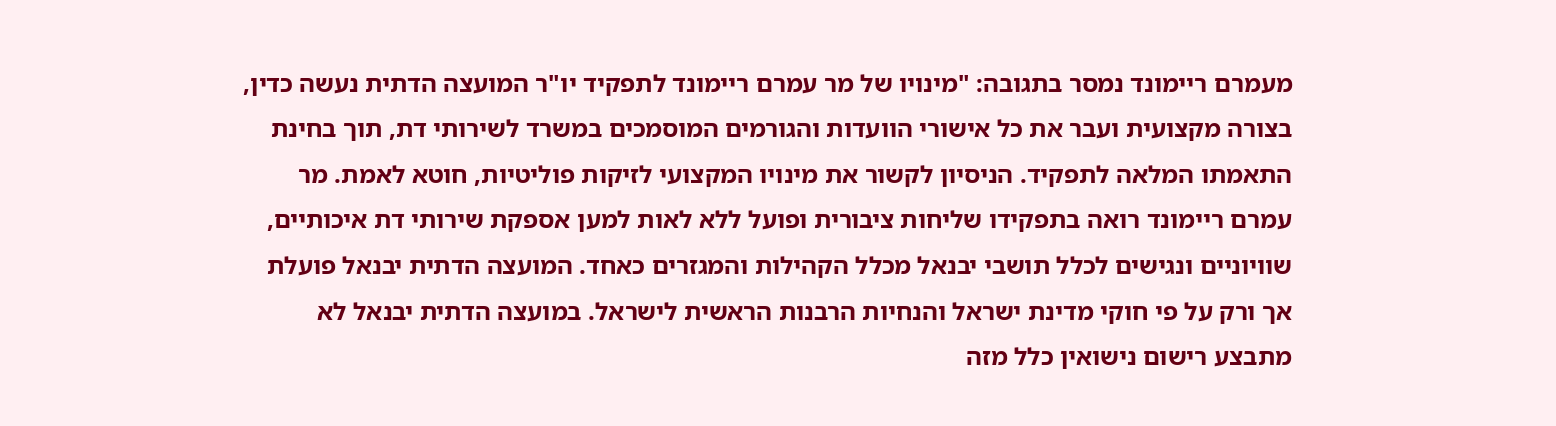מעמרם ריימונד נמסר בתגובה: "מינויו של מר עמרם ריימונד לתפקיד יו"ר המועצה הדתית נעשה כדין, בצורה מקצועית ועבר את כל אישורי הוועדות והגורמים המוסמכים במשרד לשירותי דת, תוך בחינת התאמתו המלאה לתפקיד. הניסיון לקשור את מינויו המקצועי לזיקות פוליטיות, חוטא לאמת. מר עמרם ריימונד רואה בתפקידו שליחות ציבורית ופועל ללא לאות למען אספקת שירותי דת איכותיים, שוויוניים ונגישים לכלל תושבי יבנאל מכלל הקהילות והמגזרים כאחד. המועצה הדתית יבנאל פועלת אך ורק על פי חוקי מדינת ישראל והנחיות הרבנות הראשית לישראל. במועצה הדתית יבנאל לא מתבצע רישום נישואין כלל מזה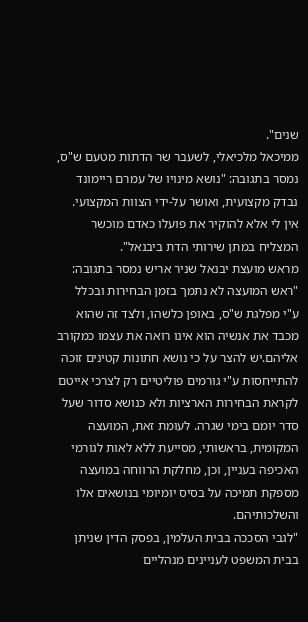שנים".
ממיכאל מלכיאלי, לשעבר שר הדתות מטעם ש"ס, נמסר בתגובה: "נושא מינויו של עמרם ריימונד נבדק מקצועית, ואושר על-ידי הצוות המקצועי. אין לי אלא להוקיר את פועלו כאדם מוכשר המצליח במתן שירותי הדת ביבנאל".
מראש מועצת יבנאל שניר אריש נמסר בתגובה: "ראש המועצה לא נתמך בזמן הבחירות ובכלל ע"י מפלגת ש"ס, באופן כלשהו, ולצד זה שהוא מכבד את אנשיה הוא אינו רואה את עצמו כמקורב אליהם.יש להצר על כי נושא חתונות קטינים זוכה להתייחסות ע"י גורמים פוליטיים רק לצרכי אייטם לקראת הבחירות הארציות ולא כנושא סדור שעל סדר יומם בימי שגרה. לעומת זאת, המועצה המקומית, בראשותי, מסייעת ללא לאות לגורמי האכיפה בעניין, וכן, מחלקת הרווחה במועצה מספקת תמיכה על בסיס יומיומי בנושאים אלו והשלכותיהם.
"לגבי הסככה בבית העלמין, בפסק הדין שניתן בבית המשפט לעניינים מנהליים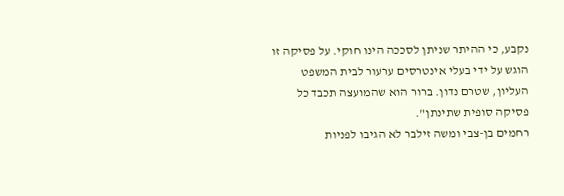נקבע, כי ההיתר שניתן לסככה הינו חוקי. על פסיקה זו הוגש על ידי בעלי אינטרסים ערעור לבית המשפט העליון, שטרם נדון. ברור הוא שהמועצה תכבד כל פסיקה סופית שתינתן".
רחמים בן-צבי ומשה זילבר לא הגיבו לפניות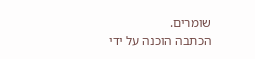שומרים.
הכתבה הוכנה על ידי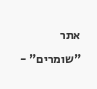אתר "שומרים" -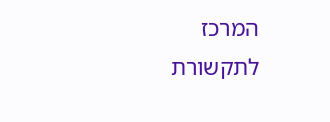המרכז לתקשורת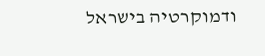ודמוקרטיה בישראל